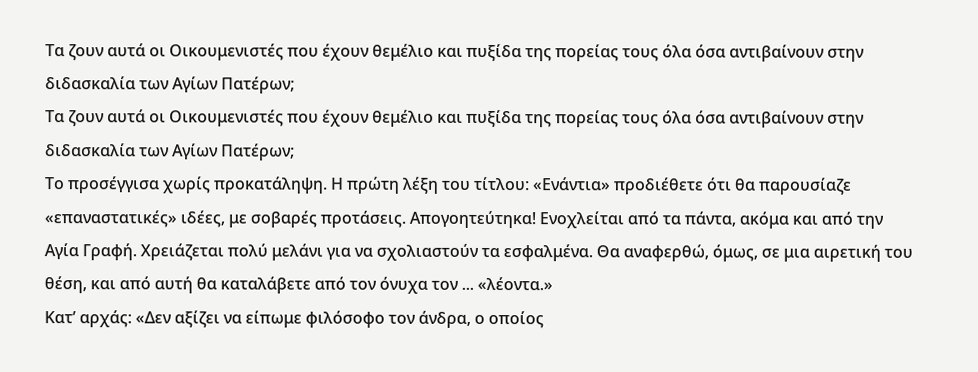Τα ζουν αυτά οι Οικουμενιστές που έχουν θεμέλιο και πυξίδα της πορείας τους όλα όσα αντιβαίνουν στην διδασκαλία των Αγίων Πατέρων;
Τα ζουν αυτά οι Οικουμενιστές που έχουν θεμέλιο και πυξίδα της πορείας τους όλα όσα αντιβαίνουν στην διδασκαλία των Αγίων Πατέρων;
Το προσέγγισα χωρίς προκατάληψη. Η πρώτη λέξη του τίτλου: «Ενάντια» προδιέθετε ότι θα παρουσίαζε «επαναστατικές» ιδέες, με σοβαρές προτάσεις. Απογοητεύτηκα! Ενοχλείται από τα πάντα, ακόμα και από την Αγία Γραφή. Χρειάζεται πολύ μελάνι για να σχολιαστούν τα εσφαλμένα. Θα αναφερθώ, όμως, σε μια αιρετική του θέση, και από αυτή θα καταλάβετε από τον όνυχα τον ... «λέοντα.»
Κατ’ αρχάς: «Δεν αξίζει να είπωμε φιλόσοφο τον άνδρα, ο οποίος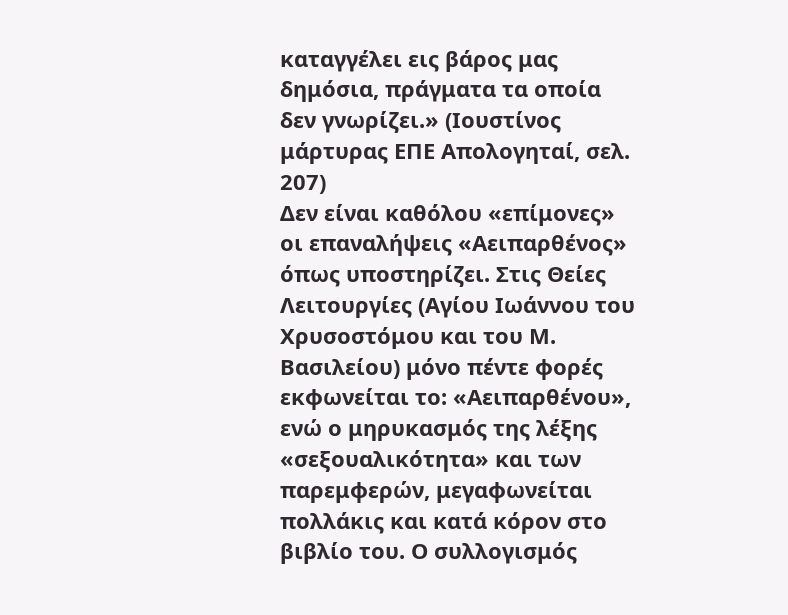καταγγέλει εις βάρος μας δημόσια, πράγματα τα οποία δεν γνωρίζει.» (Ιουστίνος μάρτυρας ΕΠΕ Απολογηταί, σελ. 207)
Δεν είναι καθόλου «επίμονες» οι επαναλήψεις «Αειπαρθένος» όπως υποστηρίζει. Στις Θείες Λειτουργίες (Αγίου Ιωάννου του Χρυσοστόμου και του Μ. Βασιλείου) μόνο πέντε φορές εκφωνείται το: «Αειπαρθένου», ενώ ο μηρυκασμός της λέξης «σεξουαλικότητα» και των παρεμφερών, μεγαφωνείται πολλάκις και κατά κόρον στο βιβλίο του. Ο συλλογισμός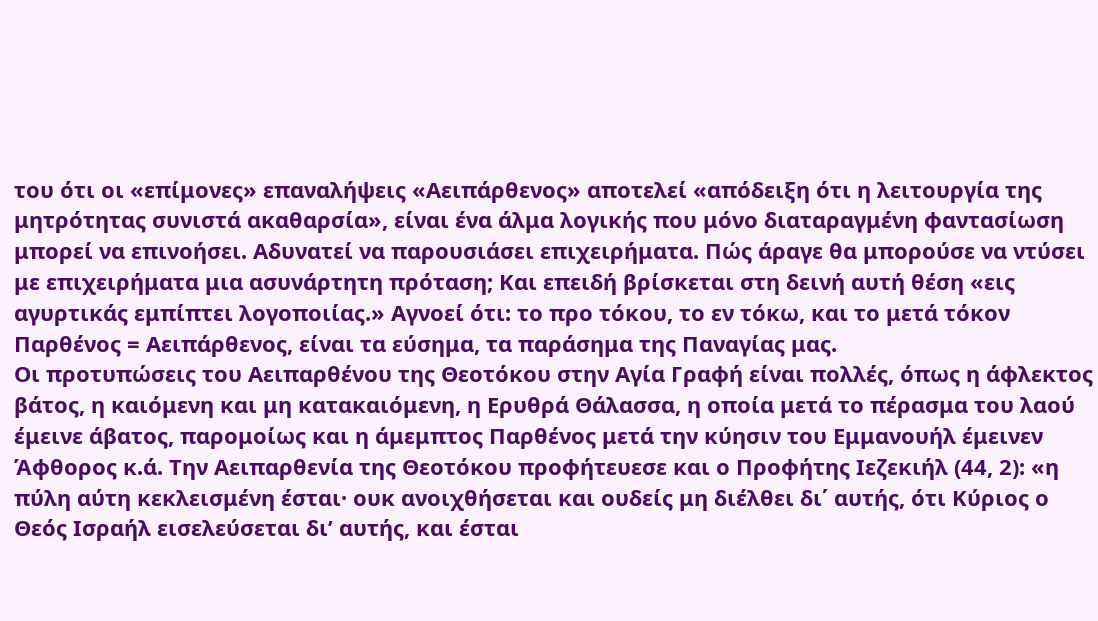του ότι οι «επίμονες» επαναλήψεις «Αειπάρθενος» αποτελεί «απόδειξη ότι η λειτουργία της μητρότητας συνιστά ακαθαρσία», είναι ένα άλμα λογικής που μόνο διαταραγμένη φαντασίωση μπορεί να επινοήσει. Αδυνατεί να παρουσιάσει επιχειρήματα. Πώς άραγε θα μπορούσε να ντύσει με επιχειρήματα μια ασυνάρτητη πρόταση; Και επειδή βρίσκεται στη δεινή αυτή θέση «εις αγυρτικάς εμπίπτει λογοποιίας.» Αγνοεί ότι: το προ τόκου, το εν τόκω, και το μετά τόκον Παρθένος = Αειπάρθενος, είναι τα εύσημα, τα παράσημα της Παναγίας μας.
Οι προτυπώσεις του Αειπαρθένου της Θεοτόκου στην Αγία Γραφή είναι πολλές, όπως η άφλεκτος βάτος, η καιόμενη και μη κατακαιόμενη, η Ερυθρά Θάλασσα, η οποία μετά το πέρασμα του λαού έμεινε άβατος, παρομοίως και η άμεμπτος Παρθένος μετά την κύησιν του Εμμανουήλ έμεινεν Άφθορος κ.ά. Την Αειπαρθενία της Θεοτόκου προφήτευεσε και ο Προφήτης Ιεζεκιήλ (44, 2): «η πύλη αύτη κεκλεισμένη έσται· ουκ ανοιχθήσεται και ουδείς μη διέλθει δι΄ αυτής, ότι Κύριος ο Θεός Ισραήλ εισελεύσεται δι’ αυτής, και έσται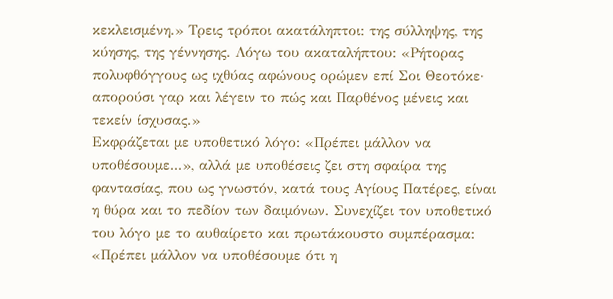κεκλεισμένη.» Τρεις τρόποι ακατάληπτοι: της σύλληψης, της κύησης, της γέννησης. Λόγω του ακαταλήπτου: «Ρήτορας πολυφθόγγους ως ιχθύας αφώνους ορώμεν επί Σοι Θεοτόκε· απορούσι γαρ και λέγειν το πώς και Παρθένος μένεις και τεκείν ίσχυσας.»
Εκφράζεται με υποθετικό λόγο: «Πρέπει μάλλον να υποθέσουμε...», αλλά με υποθέσεις ζει στη σφαίρα της φαντασίας, που ως γνωστόν, κατά τους Αγίους Πατέρες, είναι η θύρα και το πεδίον των δαιμόνων. Συνεχίζει τον υποθετικό του λόγο με το αυθαίρετο και πρωτάκουστο συμπέρασμα: «Πρέπει μάλλον να υποθέσουμε ότι η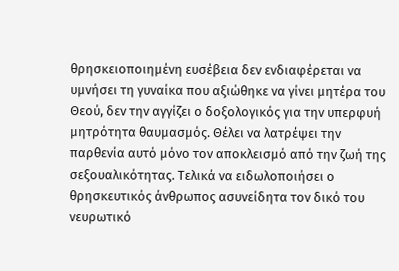θρησκειοποιημένη ευσέβεια δεν ενδιαφέρεται να υμνήσει τη γυναίκα που αξιώθηκε να γίνει μητέρα του Θεού, δεν την αγγίζει ο δοξολογικός για την υπερφυή μητρότητα θαυμασμός. Θέλει να λατρέψει την παρθενία αυτό μόνο τον αποκλεισμό από την ζωή της σεξουαλικότητας. Τελικά να ειδωλοποιήσει ο θρησκευτικός άνθρωπος ασυνείδητα τον δικό του νευρωτικό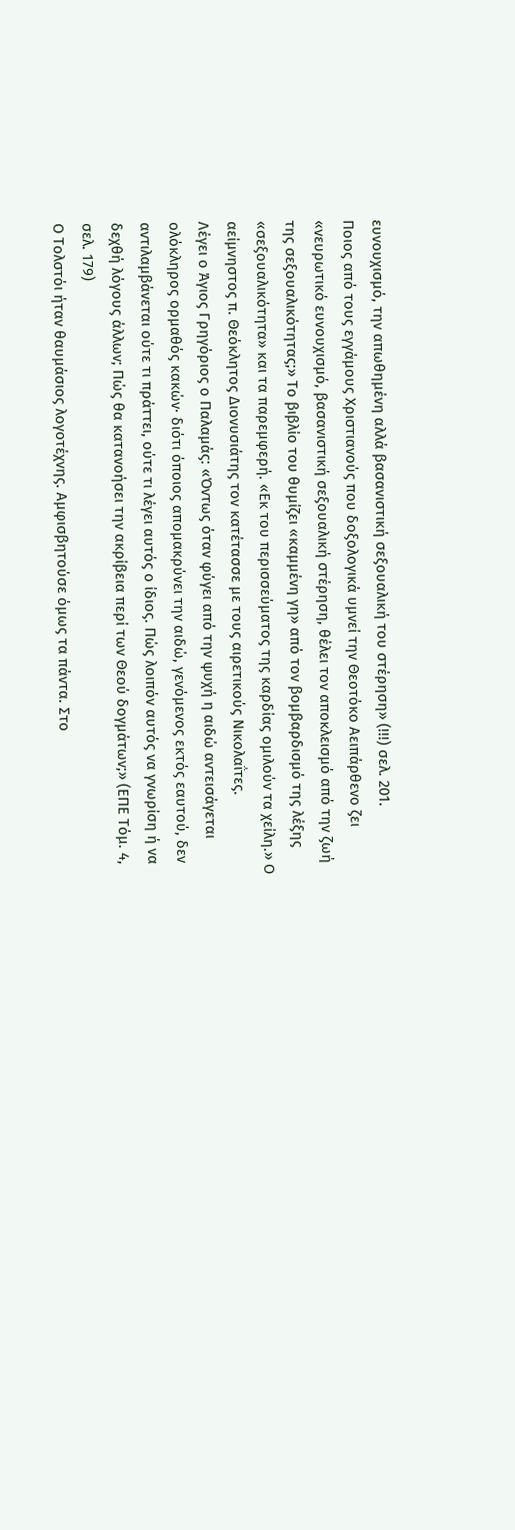ευνουχισμό, την απωθημένη αλλά βασανιστική σεξουαλική του στέρηση» (!!!) σελ. 201.
Ποιος από τους εγγάμους Χριστιανούς που δοξολογικά υμνεί την Θεοτόκο Αειπάρθενο ζει «νευρωτικό ευνουχισμό, βασανιστική σεξουαλική στέρηση, θέλει τον αποκλεισμό από την ζωή της σεξουαλικότητας;» Το βιβλίο του θυμίζει «καμμένη γη» από τον βομβαρδισμό της λέξης «σεξουαλικότητα» και τα παρεμφερή. «Εκ του περισσεύματος της καρδίας ομιλούν τα χείλη.» Ο αείμνηστος π. Θεόκλητος Διονυσιάτης τον κατέτασσε με τους αιρετικούς Νικολαΐτες.
Λέγει ο Άγιος Γρηγόριος ο Παλαμάς: «Όντως όταν φύγει από την ψυχή η αιδώ αντεισάγεται ολόκληρος ορμαθός κακών· διότι όποιος απομακρύνει την αιδώ, γενόμενος εκτός εαυτού, δεν αντιλαμβάνεται ούτε τι πράττει, ούτε τι λέγει αυτός ο ίδιος. Πώς λοιπόν αυτός να γνωρίση ή να δεχθή λόγους άλλων; Πώς θα κατανοήσει την ακρίβεια περί των Θεού δογμάτων;» (ΕΠΕ Τόμ. 4, σελ. 179)
Ο Τολστόι ήταν θαυμάσιος λογοτέχνης. Αμφισβητούσε όμως τα πάντα. Στο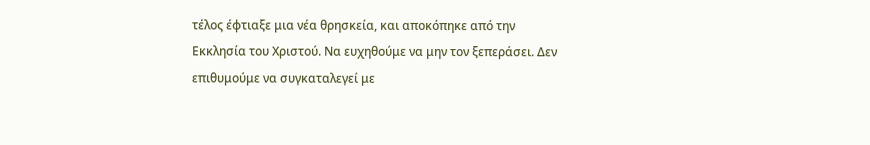τέλος έφτιαξε μια νέα θρησκεία, και αποκόπηκε από την Εκκλησία του Χριστού. Να ευχηθούμε να μην τον ξεπεράσει. Δεν επιθυμούμε να συγκαταλεγεί με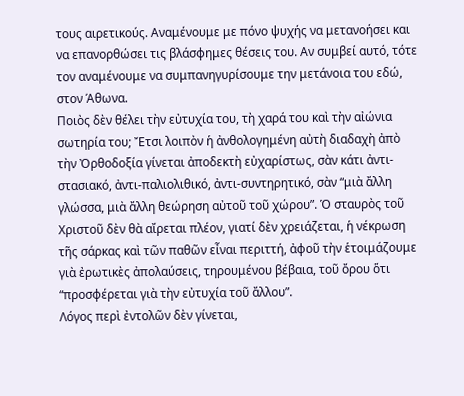τους αιρετικούς. Αναμένουμε με πόνο ψυχής να μετανοήσει και να επανορθώσει τις βλάσφημες θέσεις του. Αν συμβεί αυτό, τότε τον αναμένουμε να συμπανηγυρίσουμε την μετάνοια του εδώ, στον Άθωνα.
Ποιὸς δὲν θέλει τὴν εὐτυχία του, τὴ χαρά του καὶ τὴν αἰώνια σωτηρία του; Ἔτσι λοιπὸν ἡ ἀνθολογημένη αὐτὴ διαδαχὴ ἀπὸ τὴν Ὀρθοδοξία γίνεται ἀποδεκτὴ εὐχαρίστως, σὰν κάτι ἀντι-στασιακό, ἀντι-παλιολιθικό, ἀντι-συντηρητικό, σὰν “μιὰ ἄλλη γλώσσα, μιὰ ἄλλη θεώρηση αὐτοῦ τοῦ χώρου”. Ὁ σταυρὸς τοῦ Χριστοῦ δὲν θὰ αἴρεται πλέον, γιατί δὲν χρειάζεται, ἡ νέκρωση τῆς σάρκας καὶ τῶν παθῶν εἶναι περιττή, ἀφοῦ τὴν ἑτοιμάζουμε γιὰ ἐρωτικὲς ἀπολαύσεις, τηρουμένου βέβαια, τοῦ ὄρου ὅτι “προσφέρεται γιὰ τὴν εὐτυχία τοῦ ἄλλου”.
Λόγος περὶ ἐντολῶν δὲν γίνεται,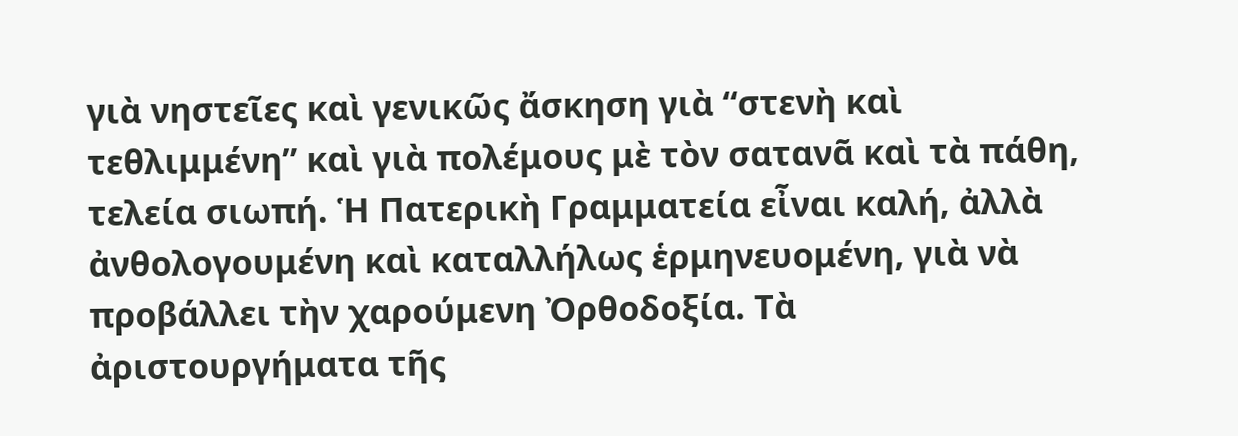γιὰ νηστεῖες καὶ γενικῶς ἄσκηση γιὰ “στενὴ καὶ τεθλιμμένη” καὶ γιὰ πολέμους μὲ τὸν σατανᾶ καὶ τὰ πάθη, τελεία σιωπή. Ἡ Πατερικὴ Γραμματεία εἶναι καλή, ἀλλὰ ἀνθολογουμένη καὶ καταλλήλως ἑρμηνευομένη, γιὰ νὰ προβάλλει τὴν χαρούμενη Ὀρθοδοξία. Τὰ ἀριστουργήματα τῆς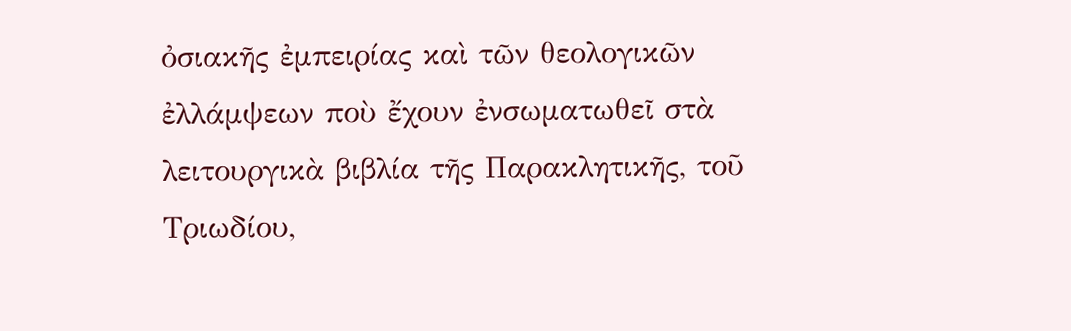ὀσιακῆς ἐμπειρίας καὶ τῶν θεολογικῶν ἐλλάμψεων ποὺ ἔχουν ἐνσωματωθεῖ στὰ λειτουργικὰ βιβλία τῆς Παρακλητικῆς, τοῦ Τριωδίου,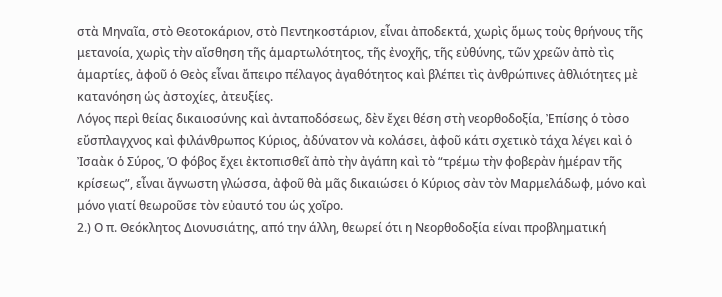στὰ Μηναῖα, στὸ Θεοτοκάριον, στὸ Πεντηκοστάριον, εἶναι ἀποδεκτά, χωρὶς ὅμως τοὺς θρήνους τῆς μετανοία, χωρὶς τὴν αἴσθηση τῆς ἁμαρτωλότητος, τῆς ἐνοχῆς, τῆς εὐθύνης, τῶν χρεῶν ἀπὸ τὶς ἁμαρτίες, ἀφοῦ ὁ Θεὸς εἶναι ἄπειρο πέλαγος ἀγαθότητος καὶ βλέπει τὶς ἀνθρώπινες ἀθλιότητες μὲ κατανόηση ὡς ἀστοχίες, ἀτευξίες.
Λόγος περὶ θείας δικαιοσύνης καὶ ἀνταποδόσεως, δὲν ἔχει θέση στὴ νεορθοδοξία, Ἐπίσης ὁ τὸσο εὔσπλαγχνος καὶ φιλάνθρωπος Κύριος, ἀδύνατον νὰ κολάσει, ἀφοῦ κάτι σχετικὸ τάχα λέγει καὶ ὁ Ἰσαὰκ ὁ Σύρος, Ὁ φόβος ἔχει ἐκτοπισθεῖ ἀπὸ τὴν ἀγάπη καὶ τὸ “τρέμω τὴν φοβερὰν ἡμέραν τῆς κρίσεως”, εἶναι ἄγνωστη γλώσσα, ἀφοῦ θὰ μᾶς δικαιώσει ὁ Κύριος σὰν τὸν Μαρμελάδωφ, μόνο καὶ μόνο γιατί θεωροῦσε τὸν εὐαυτό του ὡς χοῖρο.
2.) Ο π. Θεόκλητος Διονυσιάτης, από την άλλη, θεωρεί ότι η Νεορθοδοξία είναι προβληματική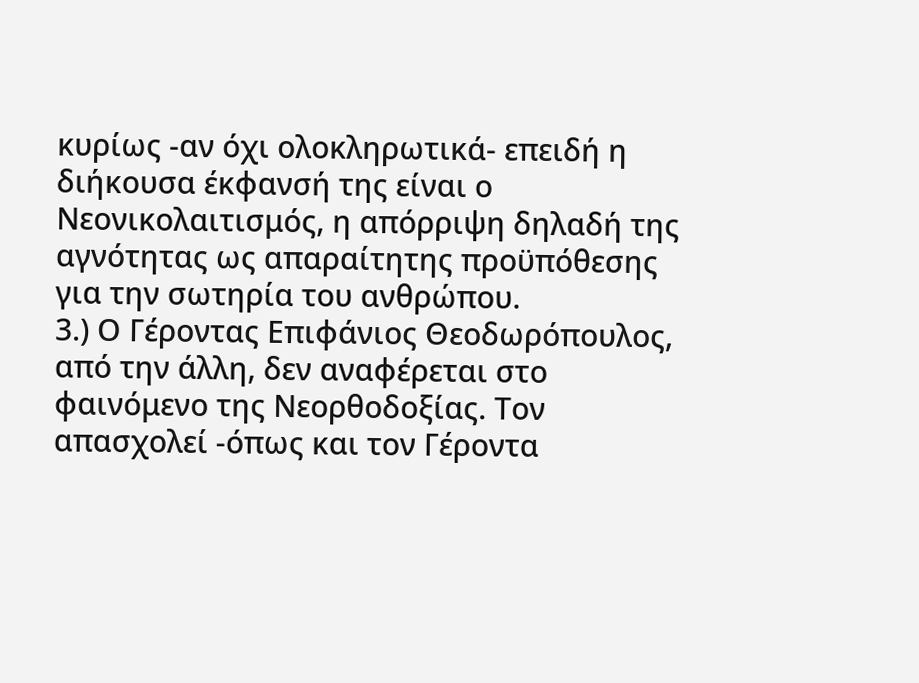κυρίως -αν όχι ολοκληρωτικά- επειδή η διήκουσα έκφανσή της είναι ο Νεονικολαιτισμός, η απόρριψη δηλαδή της αγνότητας ως απαραίτητης προϋπόθεσης για την σωτηρία του ανθρώπου.
3.) Ο Γέροντας Επιφάνιος Θεοδωρόπουλος, από την άλλη, δεν αναφέρεται στο φαινόμενο της Νεορθοδοξίας. Τον απασχολεί -όπως και τον Γέροντα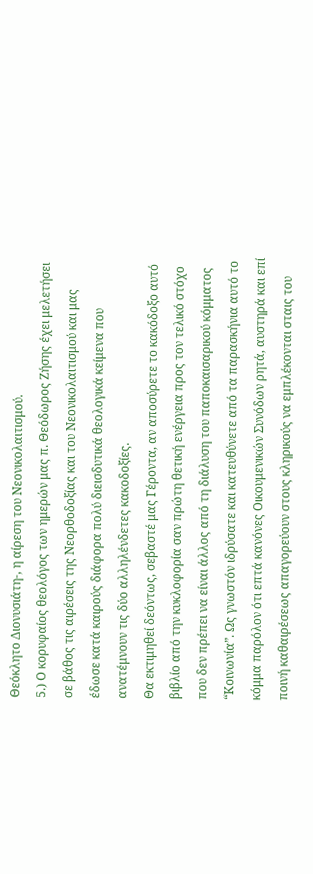Θεόκλητο Διονυσιάτη-, η αίρεση του Νεονικολαιτισμού.
5.) Ο κορυφαίος θεολόγος των ημερών μας π. Θεόδωρος Ζήσης έχει μελετήσει σε βάθος τις αιρέσεις της Νεορθοδοξίας και του Νεονικολαιτισμού και μας έδωσε κατά καιρούς διάφορα πολύ διεισδυτικά θεολογικά κείμενα που ανατέμνουν τις δύο αλληλένδετες κακοδοξίες.
Θα εκτιμηθεί δεόντως, σεβαστέ μας Γέροντα, αν αποσύρετε το κακόδοξο αυτό βιβλίο από την κυκλοφορία σαν πρώτη θετική ενέργεια προς τον τελικό στόχο που δεν πρέπει να είναι άλλος από τη διάλυση του παποκαισαρικού κόμματος “Κοινωνία”. Ως γνωστόν ιδρύσατε και κατευθύνετε από τα παρασκήνια αυτό το κόμμα παρόλον ότι επτά κανόνες Οικουμενικών Συνόδων ρητά, αυστηρά και επί ποινή καθαιρέσεως απαγορεύουν στους κληρικούς να εμπλέκονται σταις του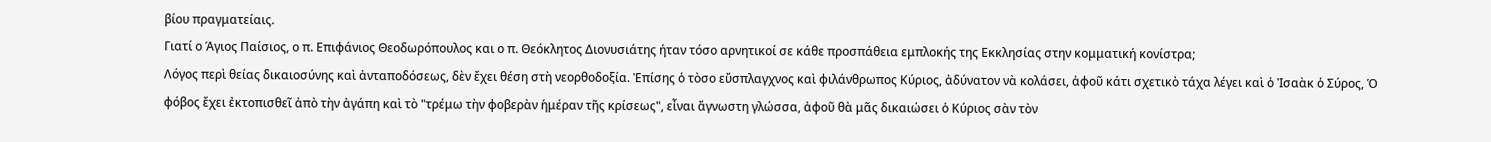βίου πραγματείαις.
Γιατί ο Άγιος Παίσιος, ο π. Επιφάνιος Θεοδωρόπουλος και ο π. Θεόκλητος Διονυσιάτης ήταν τόσο αρνητικοί σε κάθε προσπάθεια εμπλοκής της Εκκλησίας στην κομματική κονίστρα;
Λόγος περὶ θείας δικαιοσύνης καὶ ἀνταποδόσεως, δὲν ἔχει θέση στὴ νεορθοδοξία. Ἐπίσης ὁ τὸσο εὔσπλαγχνος καὶ φιλάνθρωπος Κύριος, ἀδύνατον νὰ κολάσει, ἀφοῦ κάτι σχετικὸ τάχα λέγει καὶ ὁ Ἰσαὰκ ὁ Σύρος, Ὁ φόβος ἔχει ἐκτοπισθεῖ ἀπὸ τὴν ἀγάπη καὶ τὸ "τρέμω τὴν φοβερὰν ἡμέραν τῆς κρίσεως", εἶναι ἄγνωστη γλώσσα, ἀφοῦ θὰ μᾶς δικαιώσει ὁ Κύριος σὰν τὸν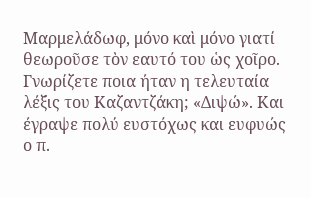Μαρμελάδωφ, μόνο καὶ μόνο γιατί θεωροῦσε τὸν εαυτό του ὡς χοῖρο.
Γνωρίζετε ποια ήταν η τελευταία λέξις του Καζαντζάκη; «Διψώ». Και έγραψε πολύ ευστόχως και ευφυώς ο π.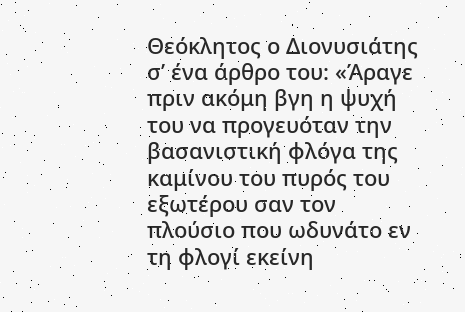Θεόκλητος ο Διονυσιάτης σ’ ένα άρθρο του: «Άραγε πριν ακόμη βγη η ψυχή του να προγευόταν την βασανιστική φλόγα της καμίνου του πυρός του εξωτέρου σαν τον πλούσιο που ωδυνάτο εν τη φλογί εκείνη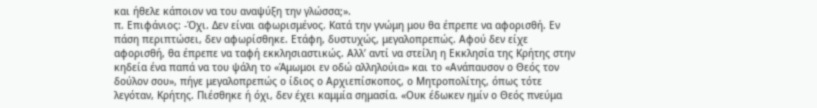και ήθελε κάποιον να του αναψύξη την γλώσσα;».
π. Επιφάνιος: -Όχι. Δεν είναι αφωρισμένος. Κατά την γνώμη μου θα έπρεπε να αφορισθή. Εν πάση περιπτώσει, δεν αφωρίσθηκε. Ετάφη, δυστυχώς, μεγαλοπρεπώς. Αφού δεν είχε αφορισθή, θα έπρεπε να ταφή εκκλησιαστικώς. Αλλ’ αντί να στείλη η Εκκλησία της Κρήτης στην κηδεία ένα παπά να του ψάλη το «Άμωμοι εν οδώ αλληλούια» και το «Ανάπαυσον ο Θεός τον δούλον σου», πήγε μεγαλοπρεπώς ο ίδιος ο Αρχιεπίσκοπος, ο Μητροπολίτης, όπως τότε λεγόταν, Κρήτης. Πιέσθηκε ή όχι, δεν έχει καμμία σημασία. «Ουκ έδωκεν ημίν ο Θεός πνεύμα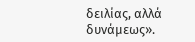δειλίας, αλλά δυνάμεως».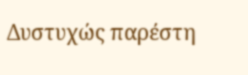Δυστυχώς παρέστη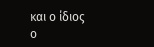και ο ίδιος ο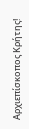Αρχιεπίσκοπος Κρήτης!